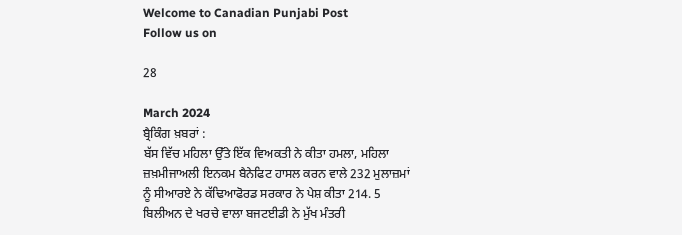Welcome to Canadian Punjabi Post
Follow us on

28

March 2024
ਬ੍ਰੈਕਿੰਗ ਖ਼ਬਰਾਂ :
ਬੱਸ ਵਿੱਚ ਮਹਿਲਾ ਉੱਤੇ ਇੱਕ ਵਿਅਕਤੀ ਨੇ ਕੀਤਾ ਹਮਲਾ, ਮਹਿਲਾ ਜ਼ਖ਼ਮੀਜਾਅਲੀ ਇਨਕਮ ਬੈਨੇਫਿਟ ਹਾਸਲ ਕਰਨ ਵਾਲੇ 232 ਮੁਲਾਜ਼ਮਾਂ ਨੂੰ ਸੀਆਰਏ ਨੇ ਕੱਢਿਆਫੋਰਡ ਸਰਕਾਰ ਨੇ ਪੇਸ਼ ਕੀਤਾ 214. 5 ਬਿਲੀਅਨ ਦੇ ਖਰਚੇ ਵਾਲਾ ਬਜਟਈਡੀ ਨੇ ਮੁੱਖ ਮੰਤਰੀ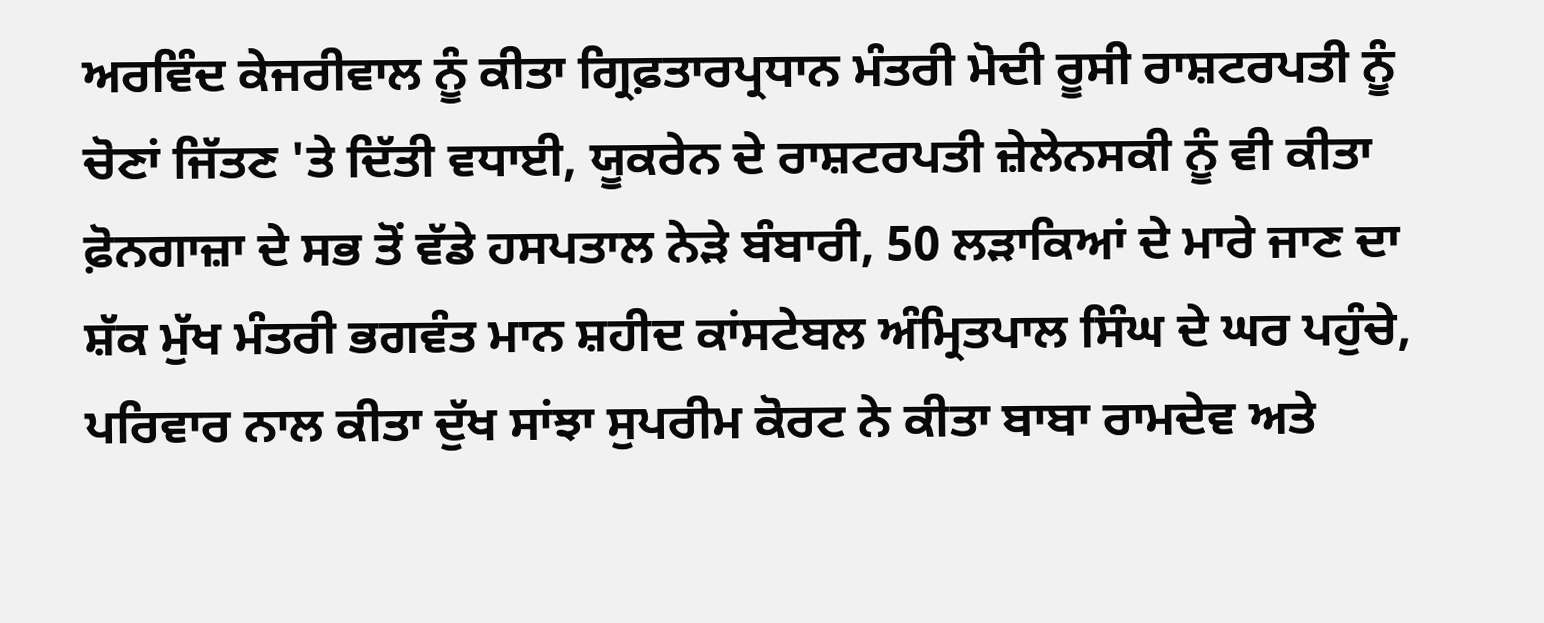ਅਰਵਿੰਦ ਕੇਜਰੀਵਾਲ ਨੂੰ ਕੀਤਾ ਗ੍ਰਿਫ਼ਤਾਰਪ੍ਰਧਾਨ ਮੰਤਰੀ ਮੋਦੀ ਰੂਸੀ ਰਾਸ਼ਟਰਪਤੀ ਨੂੰ ਚੋਣਾਂ ਜਿੱਤਣ 'ਤੇ ਦਿੱਤੀ ਵਧਾਈ, ਯੂਕਰੇਨ ਦੇ ਰਾਸ਼ਟਰਪਤੀ ਜ਼ੇਲੇਨਸਕੀ ਨੂੰ ਵੀ ਕੀਤਾ ਫ਼ੋਨਗਾਜ਼ਾ ਦੇ ਸਭ ਤੋਂ ਵੱਡੇ ਹਸਪਤਾਲ ਨੇੜੇ ਬੰਬਾਰੀ, 50 ਲੜਾਕਿਆਂ ਦੇ ਮਾਰੇ ਜਾਣ ਦਾ ਸ਼ੱਕ ਮੁੱਖ ਮੰਤਰੀ ਭਗਵੰਤ ਮਾਨ ਸ਼ਹੀਦ ਕਾਂਸਟੇਬਲ ਅੰਮ੍ਰਿਤਪਾਲ ਸਿੰਘ ਦੇ ਘਰ ਪਹੁੰਚੇ, ਪਰਿਵਾਰ ਨਾਲ ਕੀਤਾ ਦੁੱਖ ਸਾਂਝਾ ਸੁਪਰੀਮ ਕੋਰਟ ਨੇ ਕੀਤਾ ਬਾਬਾ ਰਾਮਦੇਵ ਅਤੇ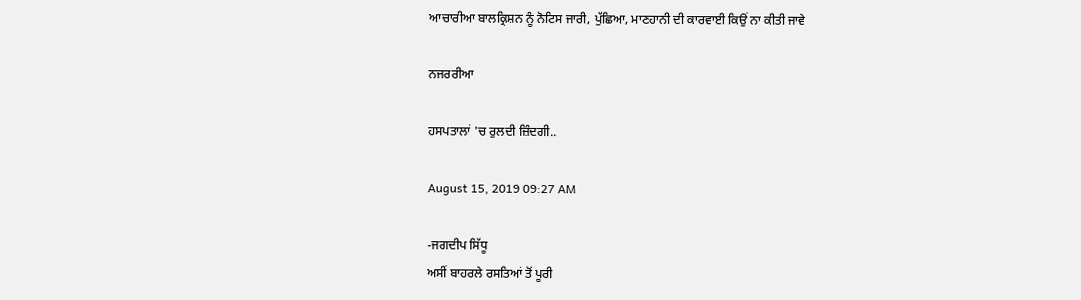ਆਚਾਰੀਆ ਬਾਲਕ੍ਰਿਸ਼ਨ ਨੂੰ ਨੋਟਿਸ ਜਾਰੀ, ਪੁੱਛਿਆ, ਮਾਣਹਾਨੀ ਦੀ ਕਾਰਵਾਈ ਕਿਉਂ ਨਾ ਕੀਤੀ ਜਾਵੇ

ਨਜਰਰੀਆ

ਹਸਪਤਾਲਾਂ 'ਚ ਰੁਲਦੀ ਜ਼ਿੰਦਗੀ..

August 15, 2019 09:27 AM

-ਜਗਦੀਪ ਸਿੱਧੂ
ਅਸੀਂ ਬਾਹਰਲੇ ਰਸਤਿਆਂ ਤੋਂ ਪੂਰੀ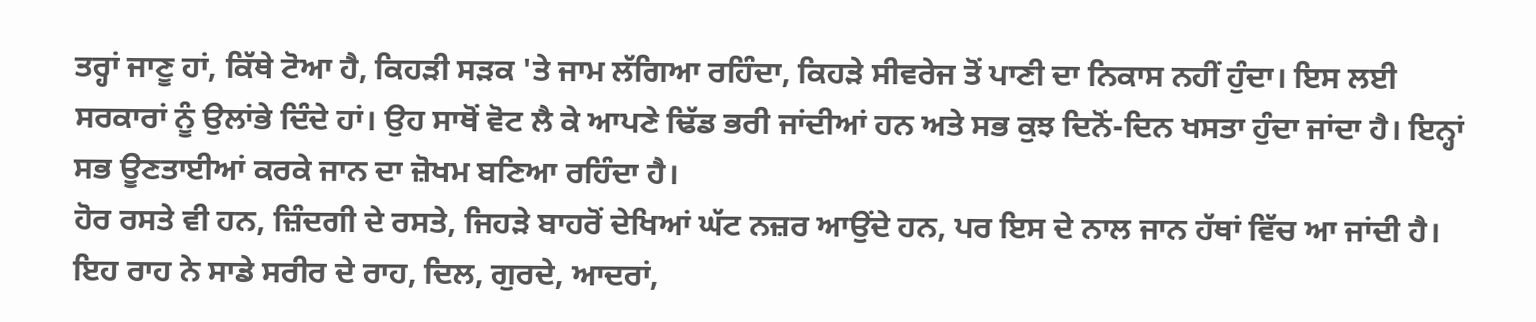ਤਰ੍ਹਾਂ ਜਾਣੂ ਹਾਂ, ਕਿੱਥੇ ਟੋਆ ਹੈ, ਕਿਹੜੀ ਸੜਕ 'ਤੇ ਜਾਮ ਲੱਗਿਆ ਰਹਿੰਦਾ, ਕਿਹੜੇ ਸੀਵਰੇਜ ਤੋਂ ਪਾਣੀ ਦਾ ਨਿਕਾਸ ਨਹੀਂ ਹੁੰਦਾ। ਇਸ ਲਈ ਸਰਕਾਰਾਂ ਨੂੰ ਉਲਾਂਭੇ ਦਿੰਦੇ ਹਾਂ। ਉਹ ਸਾਥੋਂ ਵੋਟ ਲੈ ਕੇ ਆਪਣੇ ਢਿੱਡ ਭਰੀ ਜਾਂਦੀਆਂ ਹਨ ਅਤੇ ਸਭ ਕੁਝ ਦਿਨੋਂ-ਦਿਨ ਖਸਤਾ ਹੁੰਦਾ ਜਾਂਦਾ ਹੈ। ਇਨ੍ਹਾਂ ਸਭ ਊਣਤਾਈਆਂ ਕਰਕੇ ਜਾਨ ਦਾ ਜ਼ੋਖਮ ਬਣਿਆ ਰਹਿੰਦਾ ਹੈ।
ਹੋਰ ਰਸਤੇ ਵੀ ਹਨ, ਜ਼ਿੰਦਗੀ ਦੇ ਰਸਤੇ, ਜਿਹੜੇ ਬਾਹਰੋਂ ਦੇਖਿਆਂ ਘੱਟ ਨਜ਼ਰ ਆਉਂਦੇ ਹਨ, ਪਰ ਇਸ ਦੇ ਨਾਲ ਜਾਨ ਹੱਥਾਂ ਵਿੱਚ ਆ ਜਾਂਦੀ ਹੈ। ਇਹ ਰਾਹ ਨੇ ਸਾਡੇ ਸਰੀਰ ਦੇ ਰਾਹ, ਦਿਲ, ਗੁਰਦੇ, ਆਦਰਾਂ,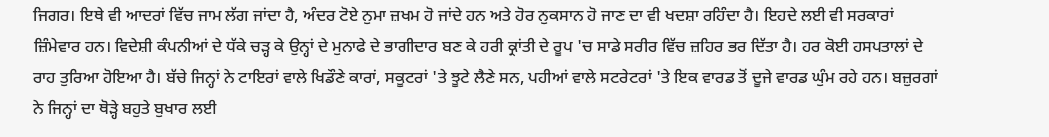ਜਿਗਰ। ਇਥੇ ਵੀ ਆਦਰਾਂ ਵਿੱਚ ਜਾਮ ਲੱਗ ਜਾਂਦਾ ਹੈ, ਅੰਦਰ ਟੋਏ ਨੁਮਾ ਜ਼ਖਮ ਹੋ ਜਾਂਦੇ ਹਨ ਅਤੇ ਹੋਰ ਨੁਕਸਾਨ ਹੋ ਜਾਣ ਦਾ ਵੀ ਖਦਸ਼ਾ ਰਹਿੰਦਾ ਹੈ। ਇਹਦੇ ਲਈ ਵੀ ਸਰਕਾਰਾਂ ਜ਼ਿੰਮੇਵਾਰ ਹਨ। ਵਿਦੇਸ਼ੀ ਕੰਪਨੀਆਂ ਦੇ ਧੱਕੇ ਚੜ੍ਹ ਕੇ ਉਨ੍ਹਾਂ ਦੇ ਮੁਨਾਫੇ ਦੇ ਭਾਗੀਦਾਰ ਬਣ ਕੇ ਹਰੀ ਕ੍ਰਾਂਤੀ ਦੇ ਰੂਪ 'ਚ ਸਾਡੇ ਸਰੀਰ ਵਿੱਚ ਜ਼ਹਿਰ ਭਰ ਦਿੱਤਾ ਹੈ। ਹਰ ਕੋਈ ਹਸਪਤਾਲਾਂ ਦੇ ਰਾਹ ਤੁਰਿਆ ਹੋਇਆ ਹੈ। ਬੱਚੇ ਜਿਨ੍ਹਾਂ ਨੇ ਟਾਇਰਾਂ ਵਾਲੇ ਖਿਡੌਣੇ ਕਾਰਾਂ, ਸਕੂਟਰਾਂ 'ਤੇ ਝੂਟੇ ਲੈਣੇ ਸਨ, ਪਹੀਆਂ ਵਾਲੇ ਸਟਰੇਟਰਾਂ 'ਤੇ ਇਕ ਵਾਰਡ ਤੋਂ ਦੂਜੇ ਵਾਰਡ ਘੁੰਮ ਰਹੇ ਹਨ। ਬਜ਼ੁਰਗਾਂ ਨੇ ਜਿਨ੍ਹਾਂ ਦਾ ਥੋੜ੍ਹੇ ਬਹੁਤੇ ਬੁਖਾਰ ਲਈ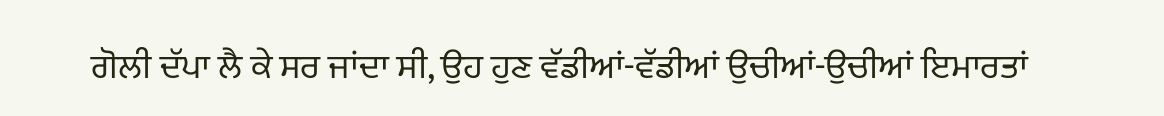ਗੋਲੀ ਦੱਪਾ ਲੈ ਕੇ ਸਰ ਜਾਂਦਾ ਸੀ, ਉਹ ਹੁਣ ਵੱਡੀਆਂ-ਵੱਡੀਆਂ ਉਚੀਆਂ-ਉਚੀਆਂ ਇਮਾਰਤਾਂ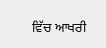ਵਿੱਚ ਆਖਰੀ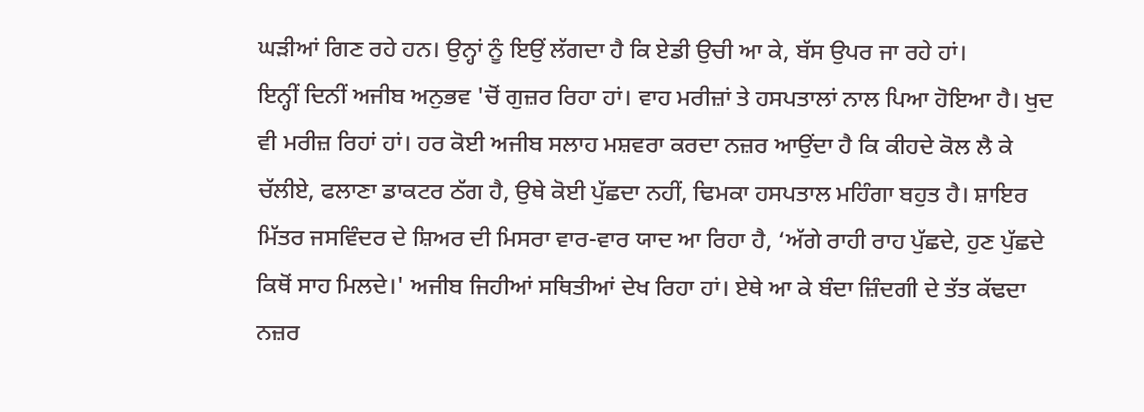ਘੜੀਆਂ ਗਿਣ ਰਹੇ ਹਨ। ਉਨ੍ਹਾਂ ਨੂੰ ਇਉਂ ਲੱਗਦਾ ਹੈ ਕਿ ਏਡੀ ਉਚੀ ਆ ਕੇ, ਬੱਸ ਉਪਰ ਜਾ ਰਹੇ ਹਾਂ।
ਇਨ੍ਹੀਂ ਦਿਨੀਂ ਅਜੀਬ ਅਨੁਭਵ 'ਚੋਂ ਗੁਜ਼ਰ ਰਿਹਾ ਹਾਂ। ਵਾਹ ਮਰੀਜ਼ਾਂ ਤੇ ਹਸਪਤਾਲਾਂ ਨਾਲ ਪਿਆ ਹੋਇਆ ਹੈ। ਖੁਦ ਵੀ ਮਰੀਜ਼ ਰਿਹਾਂ ਹਾਂ। ਹਰ ਕੋਈ ਅਜੀਬ ਸਲਾਹ ਮਸ਼ਵਰਾ ਕਰਦਾ ਨਜ਼ਰ ਆਉਂਦਾ ਹੈ ਕਿ ਕੀਹਦੇ ਕੋਲ ਲੈ ਕੇ ਚੱਲੀਏ, ਫਲਾਣਾ ਡਾਕਟਰ ਠੱਗ ਹੈ, ਉਥੇ ਕੋਈ ਪੁੱਛਦਾ ਨਹੀਂ, ਢਿਮਕਾ ਹਸਪਤਾਲ ਮਹਿੰਗਾ ਬਹੁਤ ਹੈ। ਸ਼ਾਇਰ ਮਿੱਤਰ ਜਸਵਿੰਦਰ ਦੇ ਸ਼ਿਅਰ ਦੀ ਮਿਸਰਾ ਵਾਰ-ਵਾਰ ਯਾਦ ਆ ਰਿਹਾ ਹੈ, ‘ਅੱਗੇ ਰਾਹੀ ਰਾਹ ਪੁੱਛਦੇ, ਹੁਣ ਪੁੱਛਦੇ ਕਿਥੋਂ ਸਾਹ ਮਿਲਦੇ।' ਅਜੀਬ ਜਿਹੀਆਂ ਸਥਿਤੀਆਂ ਦੇਖ ਰਿਹਾ ਹਾਂ। ਏਥੇ ਆ ਕੇ ਬੰਦਾ ਜ਼ਿੰਦਗੀ ਦੇ ਤੱਤ ਕੱਢਦਾ ਨਜ਼ਰ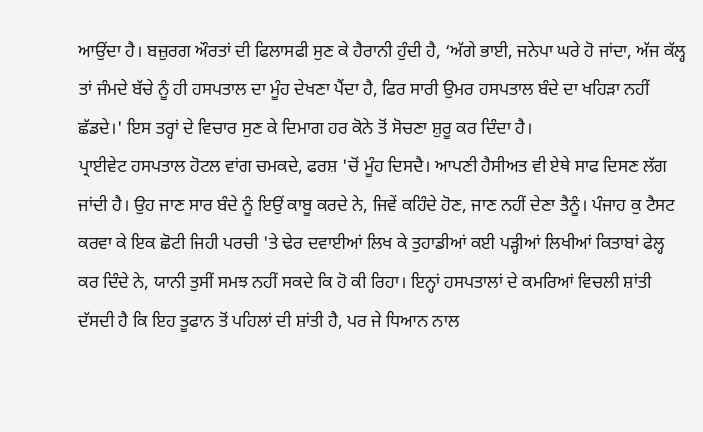ਆਉਂਦਾ ਹੈ। ਬਜ਼ੁਰਗ ਔਰਤਾਂ ਦੀ ਫਿਲਾਸਫੀ ਸੁਣ ਕੇ ਹੈਰਾਨੀ ਹੁੰਦੀ ਹੈ, ‘ਅੱਗੇ ਭਾਈ, ਜਨੇਪਾ ਘਰੇ ਹੋ ਜਾਂਦਾ, ਅੱਜ ਕੱਲ੍ਹ ਤਾਂ ਜੰਮਦੇ ਬੱਚੇ ਨੂੰ ਹੀ ਹਸਪਤਾਲ ਦਾ ਮੂੰਹ ਦੇਖਣਾ ਪੈਂਦਾ ਹੈ, ਫਿਰ ਸਾਰੀ ਉਮਰ ਹਸਪਤਾਲ ਬੰਦੇ ਦਾ ਖਹਿੜਾ ਨਹੀਂ ਛੱਡਦੇ।' ਇਸ ਤਰ੍ਹਾਂ ਦੇ ਵਿਚਾਰ ਸੁਣ ਕੇ ਦਿਮਾਗ ਹਰ ਕੋਨੇ ਤੋਂ ਸੋਚਣਾ ਸ਼ੁਰੂ ਕਰ ਦਿੰਦਾ ਹੈ।
ਪ੍ਰਾਈਵੇਟ ਹਸਪਤਾਲ ਹੋਟਲ ਵਾਂਗ ਚਮਕਦੇ, ਫਰਸ਼ 'ਚੋਂ ਮੂੰਹ ਦਿਸਦੈ। ਆਪਣੀ ਹੈਸੀਅਤ ਵੀ ਏਥੇ ਸਾਫ ਦਿਸਣ ਲੱਗ ਜਾਂਦੀ ਹੈ। ਉਹ ਜਾਣ ਸਾਰ ਬੰਦੇ ਨੂੰ ਇਉਂ ਕਾਬੂ ਕਰਦੇ ਨੇ, ਜਿਵੇਂ ਕਹਿੰਦੇ ਹੋਣ, ਜਾਣ ਨਹੀਂ ਦੇਣਾ ਤੈਨੂੰ। ਪੰਜਾਹ ਕੁ ਟੈਸਟ ਕਰਵਾ ਕੇ ਇਕ ਛੋਟੀ ਜਿਹੀ ਪਰਚੀ 'ਤੇ ਢੇਰ ਦਵਾਈਆਂ ਲਿਖ ਕੇ ਤੁਹਾਡੀਆਂ ਕਈ ਪੜ੍ਹੀਆਂ ਲਿਖੀਆਂ ਕਿਤਾਬਾਂ ਫੇਲ੍ਹ ਕਰ ਦਿੰਦੇ ਨੇ, ਯਾਨੀ ਤੁਸੀਂ ਸਮਝ ਨਹੀਂ ਸਕਦੇ ਕਿ ਹੋ ਕੀ ਰਿਹਾ। ਇਨ੍ਹਾਂ ਹਸਪਤਾਲਾਂ ਦੇ ਕਮਰਿਆਂ ਵਿਚਲੀ ਸ਼ਾਂਤੀ ਦੱਸਦੀ ਹੈ ਕਿ ਇਹ ਤੂਫਾਨ ਤੋਂ ਪਹਿਲਾਂ ਦੀ ਸ਼ਾਂਤੀ ਹੈ, ਪਰ ਜੇ ਧਿਆਨ ਨਾਲ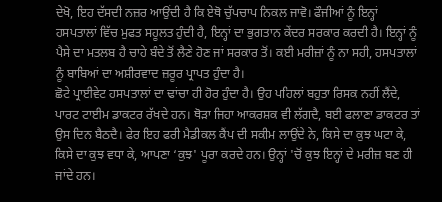ਦੇਖੋ, ਇਹ ਦੱਸਦੀ ਨਜ਼ਰ ਆਉਂਦੀ ਹੈ ਕਿ ਏਥੋ ਚੁੱਪਚਾਪ ਨਿਕਲ ਜਾਵੋ। ਫੌਜੀਆਂ ਨੂੰ ਇਨ੍ਹਾਂ ਹਸਪਤਾਲਾਂ ਵਿੱਚ ਮੁਫਤ ਸਹੂਲਤ ਹੁੰਦੀ ਹੈ, ਇਨ੍ਹਾਂ ਦਾ ਭੁਗਤਾਨ ਕੇਂਦਰ ਸਰਕਾਰ ਕਰਦੀ ਹੈ। ਇਨ੍ਹਾਂ ਨੂੰ ਪੈਸੇ ਦਾ ਮਤਲਬ ਹੈ ਚਾਹੇ ਬੰਦੇ ਤੋਂ ਲੈਣੇ ਹੋਣ ਜਾਂ ਸਰਕਾਰ ਤੋਂ। ਕਈ ਮਰੀਜ਼ਾਂ ਨੂੰ ਨਾ ਸਹੀ, ਹਸਪਤਾਲਾਂ ਨੂੰ ਬਾਬਿਆਂ ਦਾ ਅਸ਼ੀਰਵਾਦ ਜ਼ਰੂਰ ਪ੍ਰਾਪਤ ਹੁੰਦਾ ਹੈ।
ਛੋਟੇ ਪ੍ਰਾਈਵੇਟ ਹਸਪਤਾਲਾਂ ਦਾ ਢਾਂਚਾ ਹੀ ਹੋਰ ਹੁੰਦਾ ਹੈ। ਉਹ ਪਹਿਲਾਂ ਬਹੁਤਾ ਰਿਸਕ ਨਹੀਂ ਲੈਂਦੇ, ਪਾਰਟ ਟਾਈਮ ਡਾਕਟਰ ਰੱਖਦੇ ਹਨ। ਥੋੜਾ ਜਿਹਾ ਆਕਰਸ਼ਕ ਵੀ ਲੱਗਦੈ, ਬਈ ਫਲਾਣਾ ਡਾਕਟਰ ਤਾਂ ਉਸ ਦਿਨ ਬੈਠਦੈ। ਫੇਰ ਇਹ ਫਰੀ ਮੈਡੀਕਲ ਕੈਂਪ ਦੀ ਸਕੀਮ ਲਾਉਂਦੇ ਨੇ, ਕਿਸੇ ਦਾ ਕੁਝ ਘਟਾ ਕੇ, ਕਿਸੇ ਦਾ ਕੁਝ ਵਧਾ ਕੇ, ਆਪਣਾ ‘ਕੁਝ' ਪੂਰਾ ਕਰਦੇ ਹਨ। ਉਨ੍ਹਾਂ 'ਚੋਂ ਕੁਝ ਇਨ੍ਹਾਂ ਦੇ ਮਰੀਜ਼ ਬਣ ਹੀ ਜਾਂਦੇ ਹਨ।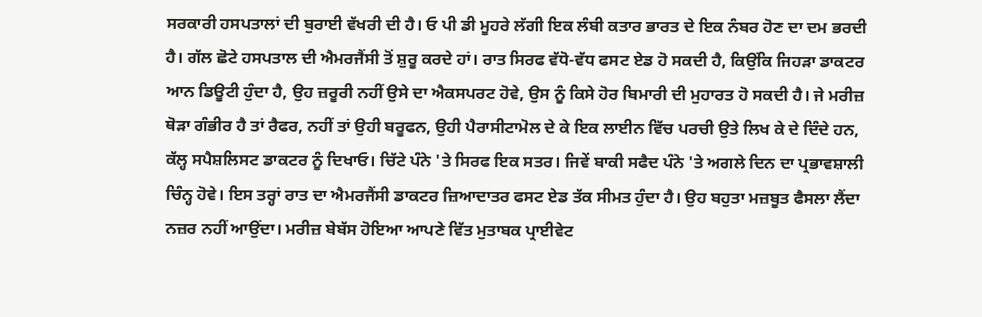ਸਰਕਾਰੀ ਹਸਪਤਾਲਾਂ ਦੀ ਬੁਰਾਈ ਵੱਖਰੀ ਦੀ ਹੈ। ਓ ਪੀ ਡੀ ਮੂਹਰੇ ਲੱਗੀ ਇਕ ਲੰਬੀ ਕਤਾਰ ਭਾਰਤ ਦੇ ਇਕ ਨੰਬਰ ਹੋਣ ਦਾ ਦਮ ਭਰਦੀ ਹੈ। ਗੱਲ ਛੋਟੇ ਹਸਪਤਾਲ ਦੀ ਐਮਰਜੈਂਸੀ ਤੋਂ ਸ਼ੁਰੂ ਕਰਦੇ ਹਾਂ। ਰਾਤ ਸਿਰਫ ਵੱਧੋ-ਵੱਧ ਫਸਟ ਏਡ ਹੋ ਸਕਦੀ ਹੈ, ਕਿਉਂਕਿ ਜਿਹੜਾ ਡਾਕਟਰ ਆਨ ਡਿਊਟੀ ਹੁੰਦਾ ਹੈ, ਉਹ ਜ਼ਰੂਰੀ ਨਹੀਂ ਉਸੇ ਦਾ ਐਕਸਪਰਟ ਹੋਵੇ, ਉਸ ਨੂੰ ਕਿਸੇ ਹੋਰ ਬਿਮਾਰੀ ਦੀ ਮੁਹਾਰਤ ਹੋ ਸਕਦੀ ਹੈ। ਜੇ ਮਰੀਜ਼ ਥੋੜਾ ਗੰਭੀਰ ਹੈ ਤਾਂ ਰੈਫਰ, ਨਹੀਂ ਤਾਂ ਉਹੀ ਬਰੂਫਨ, ਉਹੀ ਪੈਰਾਸੀਟਾਮੋਲ ਦੇ ਕੇ ਇਕ ਲਾਈਨ ਵਿੱਚ ਪਰਚੀ ਉਤੇ ਲਿਖ ਕੇ ਦੇ ਦਿੰਦੇ ਹਨ, ਕੱਲ੍ਹ ਸਪੈਸ਼ਲਿਸਟ ਡਾਕਟਰ ਨੂੰ ਦਿਖਾਓ। ਚਿੱਟੇ ਪੰਨੇ 'ਤੇ ਸਿਰਫ ਇਕ ਸਤਰ। ਜਿਵੇਂ ਬਾਕੀ ਸਫੈਦ ਪੰਨੇ 'ਤੇ ਅਗਲੇ ਦਿਨ ਦਾ ਪ੍ਰਭਾਵਸ਼ਾਲੀ ਚਿੰਨ੍ਹ ਹੋਵੇ। ਇਸ ਤਰ੍ਹਾਂ ਰਾਤ ਦਾ ਐਮਰਜੈਂਸੀ ਡਾਕਟਰ ਜ਼ਿਆਦਾਤਰ ਫਸਟ ਏਡ ਤੱਕ ਸੀਮਤ ਹੁੰਦਾ ਹੈ। ਉਹ ਬਹੁਤਾ ਮਜ਼ਬੂਤ ਫੈਸਲਾ ਲੈਂਦਾ ਨਜ਼ਰ ਨਹੀਂ ਆਉਂਦਾ। ਮਰੀਜ਼ ਬੇਬੱਸ ਹੋਇਆ ਆਪਣੇ ਵਿੱਤ ਮੁਤਾਬਕ ਪ੍ਰਾਈਵੇਟ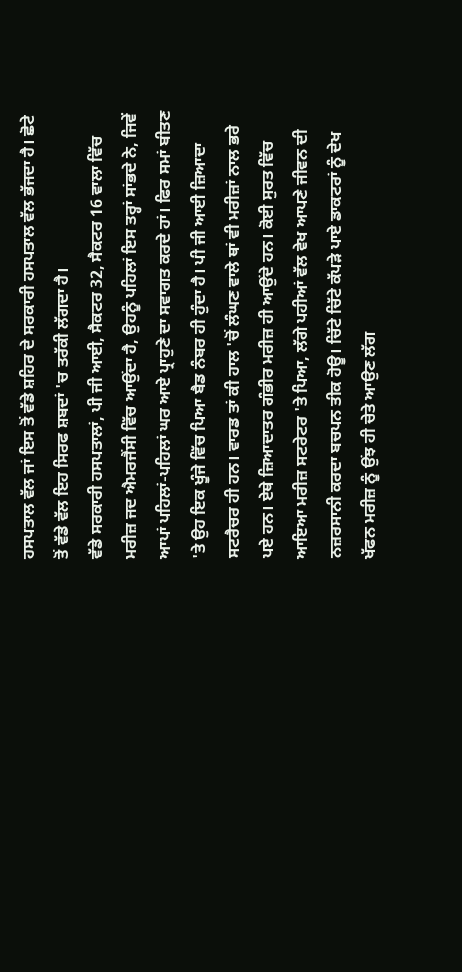ਹਸਪਤਾਲ ਵੱਲ ਜਾਂ ਇਸ ਤੋਂ ਵੱਡੇ ਸ਼ਹਿਰ ਦੇ ਸਰਕਾਰੀ ਹਸਪਤਾਲ ਵੱਲ ਭੱਜਦਾ ਹੈ। ਛੋਟੇ ਤੋਂ ਵੱਡੇ ਵੱਲ ਇਹ ਸਿਰਫ ਸ਼ਬਦਾਂ 'ਚ ਤਰੱਕੀ ਲੱਗਦਾ ਹੈ।
ਵੱਡੇ ਸਰਕਾਰੀ ਹਸਪਤਾਲਾਂ, ਪੀ ਜੀ ਆਈ, ਸੈਕਟਰ 32, ਸੈਕਟਰ 16 ਵਾਲਾ ਵਿੱਚ ਮਰੀਜ਼ ਜਦ ਐਮਰਜੈਂਸੀ ਵਿੱਚ ਆਉਂਦਾ ਹੈ, ਉਹਨੂੰ ਪਹਿਲਾਂ ਇਸ ਤਰ੍ਹਾਂ ਸਾਂਭਦੇ ਨੇ, ਜਿਵੇਂ ਆਪਾਂ ਪਹਿਲਾਂ-ਪਹਿਲਾਂ ਘਰ ਆਏ ਪ੍ਰਾਹੁਣੇ ਦਾ ਸਵਾਗਤ ਕਰਦੇ ਹਾਂ। ਫਿਰ ਸਮਾਂ ਬੀਤਣ 'ਤੇ ਉਹ ਇਕ ਖੂੰਜੇ ਵਿੱਚ ਪਿਆ ਬੈਡ ਨੰਬਰ ਹੀ ਹੁੰਦਾ ਹੈ। ਪੀ ਜੀ ਆਈ ਜ਼ਿਆਦਾ ਸਟਰੈਚਰ ਹੀ ਹਨ। ਵਾਰਡ ਤਾਂ ਕੀ ਹਾਲ 'ਚੋਂ ਲੰਘਣ ਵਾਲੇ ਥਾਂ ਵੀ ਮਰੀਜ਼ਾਂ ਨਾਲ ਭਰੇ ਪਏ ਹਨ। ਏਥੇ ਜ਼ਿਆਦਾਤਰ ਗੰਭੀਰ ਮਰੀਜ਼ ਹੀ ਆਉਂਦੇ ਹਨ। ਕੋਈ ਸੁਰਤ ਵਿੱਚ ਆਇਆ ਮਰੀਜ਼ ਸਟਰੇਟਰ 'ਤੇ ਪਿਆ, ਲੱਗੇ ਪਹੀਆਂ ਵੱਲ ਵੇਖ ਆਪਣੇ ਜੀਵਨ ਦੀ ਨਜ਼ਰਸਾਨੀ ਕਰਦਾ ਬਚਪਨ ਤੀਕ ਹੋਊ। ਚਿੱਟੇ ਚਿੱਟੇ ਕੱਪੜੇ ਪਾਏ ਡਾਕਟਰਾਂ ਨੂੰ ਦੇਖ ਖੱਫਨ ਮਰੀਜ਼ ਨੂੰ ਉਂਝ ਹੀ ਚੇਤੇ ਆਉਣ ਲੱਗ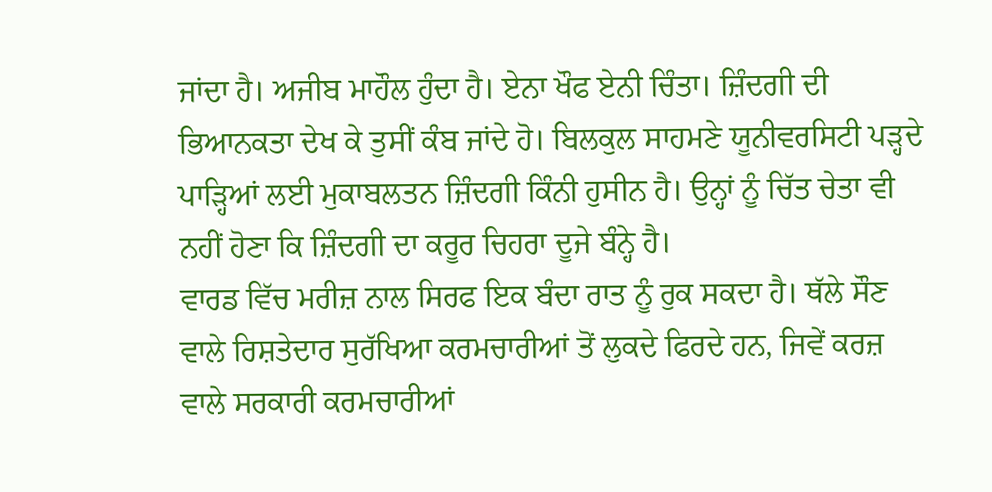ਜਾਂਦਾ ਹੈ। ਅਜੀਬ ਮਾਹੌਲ ਹੁੰਦਾ ਹੈ। ਏਨਾ ਖੌਫ ਏਨੀ ਚਿੰਤਾ। ਜ਼ਿੰਦਗੀ ਦੀ ਭਿਆਨਕਤਾ ਦੇਖ ਕੇ ਤੁਸੀਂ ਕੰਬ ਜਾਂਦੇ ਹੋ। ਬਿਲਕੁਲ ਸਾਹਮਣੇ ਯੂਨੀਵਰਸਿਟੀ ਪੜ੍ਹਦੇ ਪਾੜ੍ਹਿਆਂ ਲਈ ਮੁਕਾਬਲਤਨ ਜ਼ਿੰਦਗੀ ਕਿੰਨੀ ਹੁਸੀਨ ਹੈ। ਉਨ੍ਹਾਂ ਨੂੰ ਚਿੱਤ ਚੇਤਾ ਵੀ ਨਹੀਂ ਹੋਣਾ ਕਿ ਜ਼ਿੰਦਗੀ ਦਾ ਕਰੂਰ ਚਿਹਰਾ ਦੂਜੇ ਬੰਨ੍ਹੇ ਹੈ।
ਵਾਰਡ ਵਿੱਚ ਮਰੀਜ਼ ਨਾਲ ਸਿਰਫ ਇਕ ਬੰਦਾ ਰਾਤ ਨੂੰ ਰੁਕ ਸਕਦਾ ਹੈ। ਥੱਲੇ ਸੌਣ ਵਾਲੇ ਰਿਸ਼ਤੇਦਾਰ ਸੁਰੱਖਿਆ ਕਰਮਚਾਰੀਆਂ ਤੋਂ ਲੁਕਦੇ ਫਿਰਦੇ ਹਨ, ਜਿਵੇਂ ਕਰਜ਼ ਵਾਲੇ ਸਰਕਾਰੀ ਕਰਮਚਾਰੀਆਂ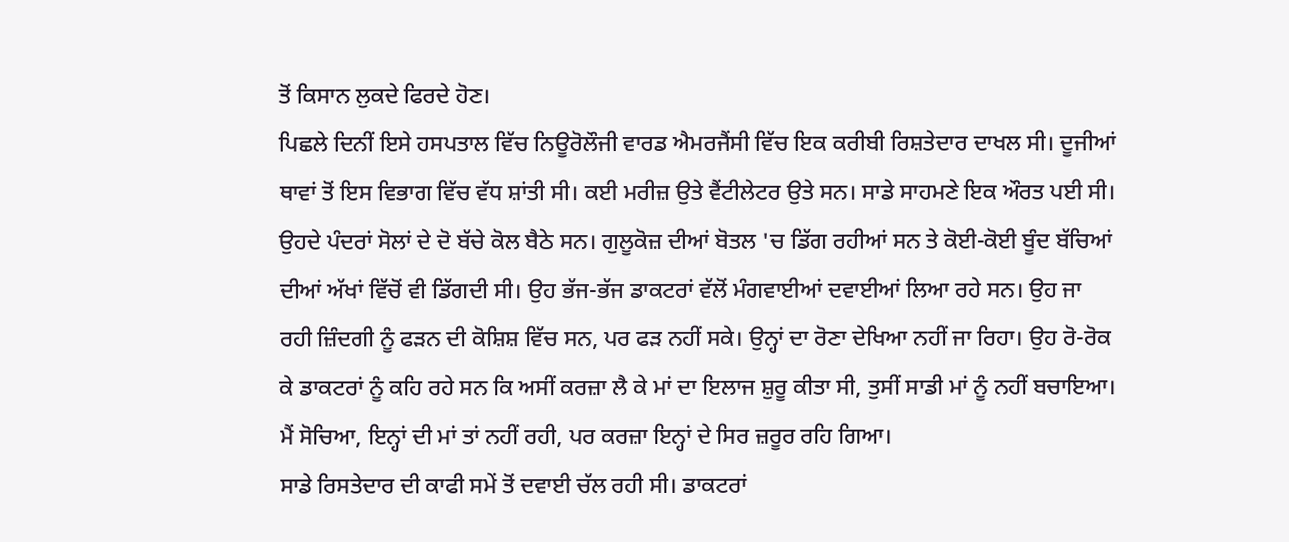ਤੋਂ ਕਿਸਾਨ ਲੁਕਦੇ ਫਿਰਦੇ ਹੋਣ।
ਪਿਛਲੇ ਦਿਨੀਂ ਇਸੇ ਹਸਪਤਾਲ ਵਿੱਚ ਨਿਊਰੋਲੌਜੀ ਵਾਰਡ ਐਮਰਜੈਂਸੀ ਵਿੱਚ ਇਕ ਕਰੀਬੀ ਰਿਸ਼ਤੇਦਾਰ ਦਾਖਲ ਸੀ। ਦੂਜੀਆਂ ਥਾਵਾਂ ਤੋਂ ਇਸ ਵਿਭਾਗ ਵਿੱਚ ਵੱਧ ਸ਼ਾਂਤੀ ਸੀ। ਕਈ ਮਰੀਜ਼ ਉਤੇ ਵੈਂਟੀਲੇਟਰ ਉਤੇ ਸਨ। ਸਾਡੇ ਸਾਹਮਣੇ ਇਕ ਔਰਤ ਪਈ ਸੀ। ਉਹਦੇ ਪੰਦਰਾਂ ਸੋਲਾਂ ਦੇ ਦੋ ਬੱਚੇ ਕੋਲ ਬੈਠੇ ਸਨ। ਗੁਲੂਕੋਜ਼ ਦੀਆਂ ਬੋਤਲ 'ਚ ਡਿੱਗ ਰਹੀਆਂ ਸਨ ਤੇ ਕੋਈ-ਕੋਈ ਬੂੰਦ ਬੱਚਿਆਂ ਦੀਆਂ ਅੱਖਾਂ ਵਿੱਚੋਂ ਵੀ ਡਿੱਗਦੀ ਸੀ। ਉਹ ਭੱਜ-ਭੱਜ ਡਾਕਟਰਾਂ ਵੱਲੋਂ ਮੰਗਵਾਈਆਂ ਦਵਾਈਆਂ ਲਿਆ ਰਹੇ ਸਨ। ਉਹ ਜਾ ਰਹੀ ਜ਼ਿੰਦਗੀ ਨੂੰ ਫੜਨ ਦੀ ਕੋਸ਼ਿਸ਼ ਵਿੱਚ ਸਨ, ਪਰ ਫੜ ਨਹੀਂ ਸਕੇ। ਉਨ੍ਹਾਂ ਦਾ ਰੋਣਾ ਦੇਖਿਆ ਨਹੀਂ ਜਾ ਰਿਹਾ। ਉਹ ਰੋ-ਰੋਕ ਕੇ ਡਾਕਟਰਾਂ ਨੂੰ ਕਹਿ ਰਹੇ ਸਨ ਕਿ ਅਸੀਂ ਕਰਜ਼ਾ ਲੈ ਕੇ ਮਾਂ ਦਾ ਇਲਾਜ ਸ਼ੁਰੂ ਕੀਤਾ ਸੀ, ਤੁਸੀਂ ਸਾਡੀ ਮਾਂ ਨੂੰ ਨਹੀਂ ਬਚਾਇਆ। ਮੈਂ ਸੋਚਿਆ, ਇਨ੍ਹਾਂ ਦੀ ਮਾਂ ਤਾਂ ਨਹੀਂ ਰਹੀ, ਪਰ ਕਰਜ਼ਾ ਇਨ੍ਹਾਂ ਦੇ ਸਿਰ ਜ਼ਰੂਰ ਰਹਿ ਗਿਆ।
ਸਾਡੇ ਰਿਸਤੇਦਾਰ ਦੀ ਕਾਫੀ ਸਮੇਂ ਤੋਂ ਦਵਾਈ ਚੱਲ ਰਹੀ ਸੀ। ਡਾਕਟਰਾਂ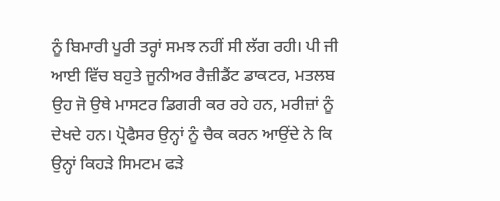ਨੂੰ ਬਿਮਾਰੀ ਪੂਰੀ ਤਰ੍ਹਾਂ ਸਮਝ ਨਹੀਂ ਸੀ ਲੱਗ ਰਹੀ। ਪੀ ਜੀ ਆਈ ਵਿੱਚ ਬਹੁਤੇ ਜੂਨੀਅਰ ਰੈਜ਼ੀਡੈਂਟ ਡਾਕਟਰ, ਮਤਲਬ ਉਹ ਜੋ ਉਥੇ ਮਾਸਟਰ ਡਿਗਰੀ ਕਰ ਰਹੇ ਹਨ, ਮਰੀਜ਼ਾਂ ਨੂੰ ਦੇਖਦੇ ਹਨ। ਪ੍ਰੋਫੈਸਰ ਉਨ੍ਹਾਂ ਨੂੰ ਚੈਕ ਕਰਨ ਆਉਂਦੇ ਨੇ ਕਿ ਉਨ੍ਹਾਂ ਕਿਹੜੇ ਸਿਮਟਮ ਫੜੇ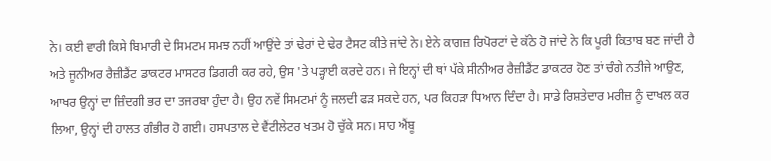ਨੇ। ਕਈ ਵਾਰੀ ਕਿਸੇ ਬਿਮਾਰੀ ਦੇ ਸਿਮਟਮ ਸਮਝ ਨਹੀਂ ਆਉਂਦੇ ਤਾਂ ਢੇਰਾਂ ਦੇ ਢੇਰ ਟੈਸਟ ਕੀਤੇ ਜਾਂਦੇ ਨੇ। ਏਨੇ ਕਾਗਜ਼ ਰਿਪੋਰਟਾਂ ਦੇ ਕੱਠੇ ਹੋ ਜਾਂਦੇ ਨੇ ਕਿ ਪੂਰੀ ਕਿਤਾਬ ਬਣ ਜਾਂਦੀ ਹੈ ਅਤੇ ਜੂਨੀਅਰ ਰੈਜ਼ੀਡੈਂਟ ਡਾਕਟਰ ਮਾਸਟਰ ਡਿਗਰੀ ਕਰ ਰਹੇ, ਉਸ 'ਤੇ ਪੜ੍ਹਾਈ ਕਰਦੇ ਹਨ। ਜੇ ਇਨ੍ਹਾਂ ਦੀ ਥਾਂ ਪੱਕੇ ਸੀਨੀਅਰ ਰੈਜ਼ੀਡੈਂਟ ਡਾਕਟਰ ਹੋਣ ਤਾਂ ਚੰਗੇ ਨਤੀਜੇ ਆਉਣ, ਆਖਰ ਉਨ੍ਹਾਂ ਦਾ ਜ਼ਿੰਦਗੀ ਭਰ ਦਾ ਤਜਰਬਾ ਹੁੰਦਾ ਹੈ। ਉਹ ਨਵੇਂ ਸਿਮਟਮਾਂ ਨੂੰ ਜਲਦੀ ਫੜ ਸਕਦੇ ਹਨ, ਪਰ ਕਿਹੜਾ ਧਿਆਨ ਦਿੰਦਾ ਹੈ। ਸਾਡੇ ਰਿਸ਼ਤੇਦਾਰ ਮਰੀਜ਼ ਨੂੰ ਦਾਖਲ ਕਰ ਲਿਆ, ਉਨ੍ਹਾਂ ਦੀ ਹਾਲਤ ਗੰਭੀਰ ਹੋ ਗਈ। ਹਸਪਤਾਲ ਦੇ ਵੈਂਟੀਲੇਟਰ ਖਤਮ ਹੋ ਚੁੱਕੇ ਸਨ। ਸਾਹ ਐਂਬੂ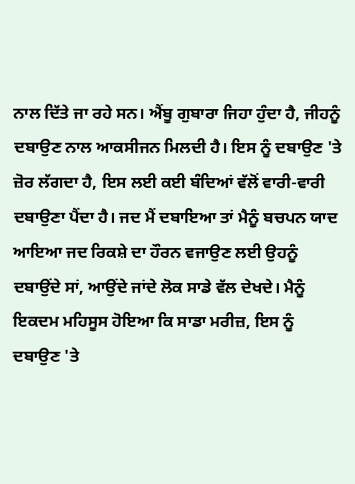ਨਾਲ ਦਿੱਤੇ ਜਾ ਰਹੇ ਸਨ। ਐਂਬੂ ਗੁਬਾਰਾ ਜਿਹਾ ਹੁੰਦਾ ਹੈ, ਜੀਹਨੂੰ ਦਬਾਉਣ ਨਾਲ ਆਕਸੀਜਨ ਮਿਲਦੀ ਹੈ। ਇਸ ਨੂੰ ਦਬਾਉਣ 'ਤੇ ਜ਼ੋਰ ਲੱਗਦਾ ਹੈ, ਇਸ ਲਈ ਕਈ ਬੰਦਿਆਂ ਵੱਲੋਂ ਵਾਰੀ-ਵਾਰੀ ਦਬਾਉਣਾ ਪੈਂਦਾ ਹੈ। ਜਦ ਮੈਂ ਦਬਾਇਆ ਤਾਂ ਮੈਨੂੰ ਬਚਪਨ ਯਾਦ ਆਇਆ ਜਦ ਰਿਕਸ਼ੇ ਦਾ ਹੌਰਨ ਵਜਾਉਣ ਲਈ ਉਹਨੂੰ ਦਬਾਉਂਦੇ ਸਾਂ, ਆਉਂਦੇ ਜਾਂਦੇ ਲੋਕ ਸਾਡੇ ਵੱਲ ਦੇਖਦੇ। ਮੈਨੂੰ ਇਕਦਮ ਮਹਿਸੂਸ ਹੋਇਆ ਕਿ ਸਾਡਾ ਮਰੀਜ਼, ਇਸ ਨੂੰ ਦਬਾਉਣ 'ਤੇ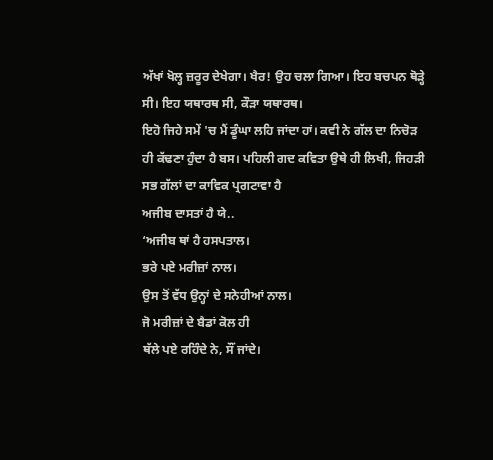ਅੱਖਾਂ ਖੋਲ੍ਹ ਜ਼ਰੂਰ ਦੇਖੇਗਾ। ਖੈਰ! ਉਹ ਚਲਾ ਗਿਆ। ਇਹ ਬਚਪਨ ਥੋੜ੍ਹੇ ਸੀ। ਇਹ ਯਥਾਰਥ ਸੀ, ਕੌੜਾ ਯਥਾਰਥ।
ਇਹੋ ਜਿਹੇ ਸਮੇਂ 'ਚ ਮੈਂ ਡੂੰਘਾ ਲਹਿ ਜਾਂਦਾ ਹਾਂ। ਕਵੀ ਨੇ ਗੱਲ ਦਾ ਨਿਚੋੜ ਹੀ ਕੱਢਣਾ ਹੁੰਦਾ ਹੈ ਬਸ। ਪਹਿਲੀ ਗਦ ਕਵਿਤਾ ਉਥੇ ਹੀ ਲਿਖੀ, ਜਿਹੜੀ ਸਭ ਗੱਲਾਂ ਦਾ ਕਾਵਿਕ ਪ੍ਰਗਟਾਵਾ ਹੈ
ਅਜੀਬ ਦਾਸਤਾਂ ਹੈ ਯੇ..
‘ਅਜੀਬ ਥਾਂ ਹੈ ਹਸਪਤਾਲ।
ਭਰੇ ਪਏ ਮਰੀਜ਼ਾਂ ਨਾਲ।
ਉਸ ਤੋਂ ਵੱਧ ਉਨ੍ਹਾਂ ਦੇ ਸਨੇਹੀਆਂ ਨਾਲ।
ਜੋ ਮਰੀਜ਼ਾਂ ਦੇ ਬੈਡਾਂ ਕੋਲ ਹੀ
ਥੱਲੇ ਪਏ ਰਹਿੰਦੇ ਨੇ, ਸੌਂ ਜਾਂਦੇ।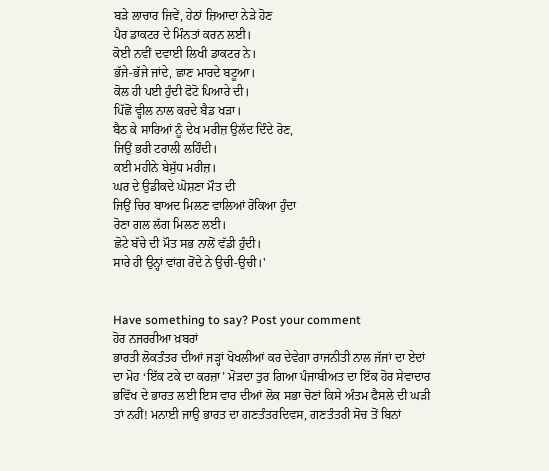ਬੜੇ ਲਾਚਾਰ ਜਿਵੇਂ, ਹੇਠਾਂ ਜ਼ਿਆਦਾ ਨੇੜੇ ਹੋਣ
ਪੈਰ ਡਾਕਟਰ ਦੇ ਮਿੰਨਤਾਂ ਕਰਨ ਲਈ।
ਕੋਈ ਨਵੀਂ ਦਵਾਈ ਲਿਖੀ ਡਾਕਟਰ ਨੇ।
ਭੱਜੇ-ਭੱਜੇ ਜਾਂਦੇ, ਛਾਣ ਮਾਰਦੇ ਬਟੂਆ।
ਕੋਲ ਹੀ ਪਈ ਹੁੰਦੀ ਫੋਟੋ ਪਿਆਰੇ ਦੀ।
ਪਿੱਛੋਂ ਵ੍ਹੀਲ ਨਾਲ ਕਰਦੇ ਬੈਡ ਖੜਾ।
ਬੈਠ ਕੇ ਸਾਰਿਆਂ ਨੂੰ ਦੇਖ ਮਰੀਜ਼ ਉਲੱਦ ਦਿੰਦੇ ਰੋਣ,
ਜਿਉਂ ਭਰੀ ਟਰਾਲੀ ਲਹਿੰਦੀ।
ਕਈ ਮਹੀਨੇ ਬੇਸੁੱਧ ਮਰੀਜ਼।
ਘਰ ਦੇ ਉਡੀਕਦੇ ਘੋਸ਼ਣਾ ਮੌਤ ਦੀ
ਜਿਉਂ ਚਿਰ ਬਾਅਦ ਮਿਲਣ ਵਾਲਿਆਂ ਰੋਕਿਆ ਹੁੰਦਾ
ਰੋਣਾ ਗਲ ਲੱਗ ਮਿਲਣ ਲਈ।
ਛੋਟੇ ਬੱਚੇ ਦੀ ਮੌਤ ਸਭ ਨਾਲੋਂ ਵੱਡੀ ਹੁੰਦੀ।
ਸਾਰੇ ਹੀ ਉਨ੍ਹਾਂ ਵਾਂਗ ਰੋਂਦੇ ਨੇ ਉਚੀ-ਉਚੀ।'


Have something to say? Post your comment
ਹੋਰ ਨਜਰਰੀਆ ਖ਼ਬਰਾਂ
ਭਾਰਤੀ ਲੋਕਤੰਤਰ ਦੀਆਂ ਜੜ੍ਹਾਂ ਖੋਖਲੀਆਂ ਕਰ ਦੇਵੇਗਾ ਰਾਜਨੀਤੀ ਨਾਲ ਜੱਜਾਂ ਦਾ ਏਦਾਂ ਦਾ ਮੋਹ ‘ਇੱਕ ਟਕੇ ਦਾ ਕਰਜ਼ਾ’ ਮੋੜਦਾ ਤੁਰ ਗਿਆ ਪੰਜਾਬੀਅਤ ਦਾ ਇੱਕ ਹੋਰ ਸੇਵਾਦਾਰ ਭਵਿੱਖ ਦੇ ਭਾਰਤ ਲਈ ਇਸ ਵਾਰ ਦੀਆਂ ਲੋਕ ਸਭਾ ਚੋਣਾਂ ਕਿਸੇ ਅੰਤਮ ਫੈਸਲੇ ਦੀ ਘੜੀ ਤਾਂ ਨਹੀਂ! ਮਨਾਈ ਜਾਉ ਭਾਰਤ ਦਾ ਗਣਤੰਤਰਦਿਵਸ, ਗਣਤੰਤਰੀ ਸੋਚ ਤੋਂ ਬਿਨਾਂ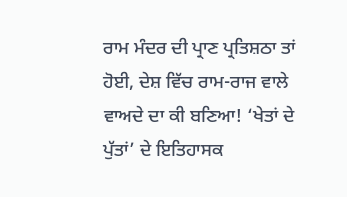ਰਾਮ ਮੰਦਰ ਦੀ ਪ੍ਰਾਣ ਪ੍ਰਤਿਸ਼ਠਾ ਤਾਂ ਹੋਈ, ਦੇਸ਼ ਵਿੱਚ ਰਾਮ-ਰਾਜ ਵਾਲੇ ਵਾਅਦੇ ਦਾ ਕੀ ਬਣਿਆ! ‘ਖੇਤਾਂ ਦੇ ਪੁੱਤਾਂ’ ਦੇ ਇਤਿਹਾਸਕ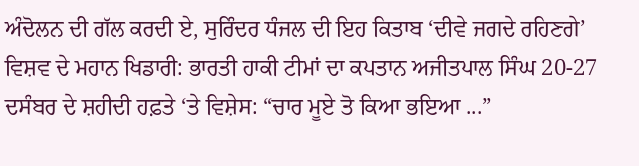ਅੰਦੋਲਨ ਦੀ ਗੱਲ ਕਰਦੀ ਏ, ਸੁਰਿੰਦਰ ਧੰਜਲ ਦੀ ਇਹ ਕਿਤਾਬ ‘ਦੀਵੇ ਜਗਦੇ ਰਹਿਣਗੇ’ ਵਿਸ਼ਵ ਦੇ ਮਹਾਨ ਖਿਡਾਰੀ: ਭਾਰਤੀ ਹਾਕੀ ਟੀਮਾਂ ਦਾ ਕਪਤਾਨ ਅਜੀਤਪਾਲ ਸਿੰਘ 20-27 ਦਸੰਬਰ ਦੇ ਸ਼ਹੀਦੀ ਹਫ਼ਤੇ ‘ਤੇ ਵਿਸ਼ੇਸ: “ਚਾਰ ਮੂਏ ਤੋ ਕਿਆ ਭਇਆ ...”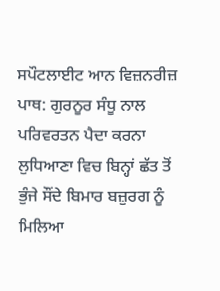ਸਪੌਟਲਾਈਟ ਆਨ ਵਿਜ਼ਨਰੀਜ਼ ਪਾਥ: ਗੁਰਨੂਰ ਸੰਧੂ ਨਾਲ ਪਰਿਵਰਤਨ ਪੈਦਾ ਕਰਨਾ ਲੁਧਿਆਣਾ ਵਿਚ ਬਿਨ੍ਹਾਂ ਛੱਤ ਤੋਂ ਭੁੰਜੇ ਸੌਂਦੇ ਬਿਮਾਰ ਬਜ਼ੁਰਗ ਨੂੰ ਮਿਲਿਆ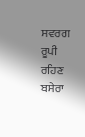ਸਵਰਗ ਰੂਪੀ ਰਹਿਣ ਬਸੇਰਾ